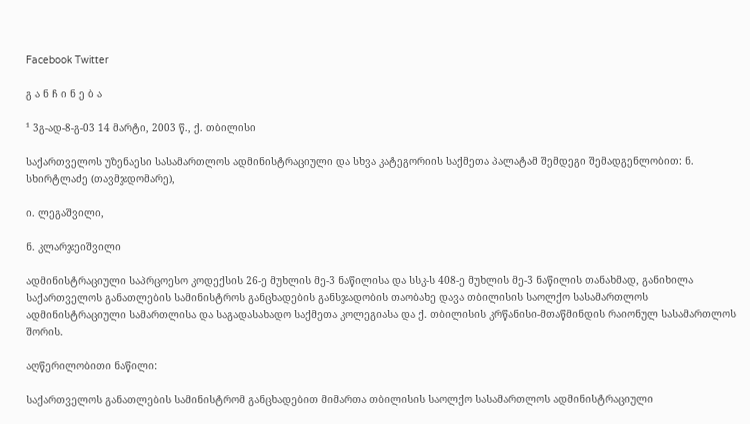Facebook Twitter

გ ა ნ ჩ ი ნ ე ბ ა

¹ 3გ-ად-8-გ-03 14 მარტი, 2003 წ., ქ. თბილისი

საქართველოს უზენაესი სასამართლოს ადმინისტრაციული და სხვა კატეგორიის საქმეთა პალატამ შემდეგი შემადგენლობით: ნ. სხირტლაძე (თავმჯდომარე),

ი. ლეგაშვილი,

ნ. კლარჯეიშვილი

ადმინისტრაციული საპრცოესო კოდექსის 26-ე მუხლის მე-3 ნაწილისა და სსკ-ს 408-ე მუხლის მე-3 ნაწილის თანახმად, განიხილა საქართველოს განათლების სამინისტროს განცხადების განსჯადობის თაობახე დავა თბილისის საოლქო სასამართლოს ადმინისტრაციული სამართლისა და საგადასახადო საქმეთა კოლეგიასა და ქ. თბილისის კრწანისი-მთაწმინდის რაიონულ სასამართლოს შორის.

აღწერილობითი ნაწილი:

საქართველოს განათლების სამინისტრომ განცხადებით მიმართა თბილისის საოლქო სასამართლოს ადმინისტრაციული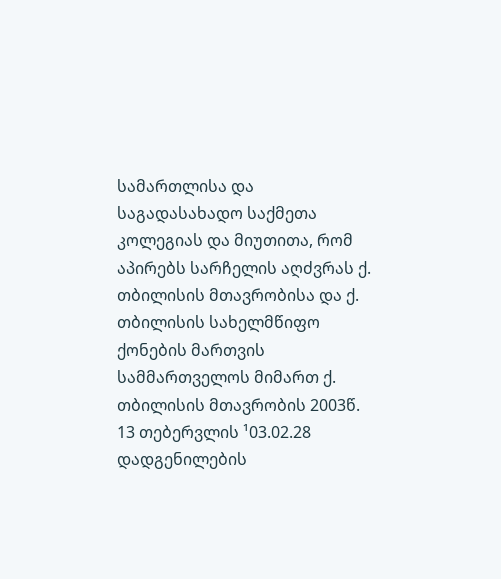სამართლისა და საგადასახადო საქმეთა კოლეგიას და მიუთითა, რომ აპირებს სარჩელის აღძვრას ქ. თბილისის მთავრობისა და ქ. თბილისის სახელმწიფო ქონების მართვის სამმართველოს მიმართ ქ. თბილისის მთავრობის 2003წ. 13 თებერვლის ¹03.02.28 დადგენილების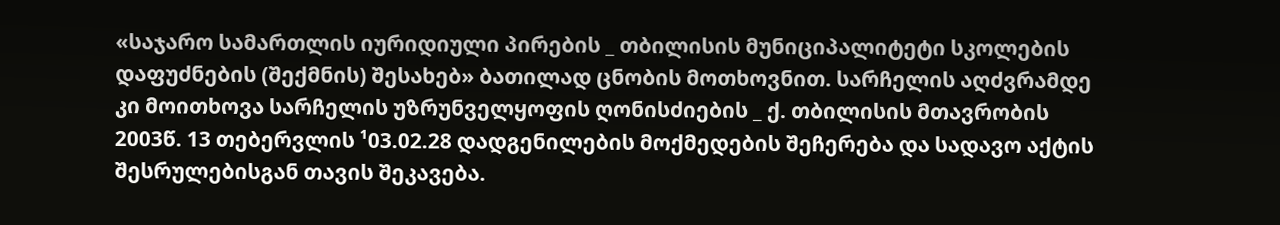«საჯარო სამართლის იურიდიული პირების _ თბილისის მუნიციპალიტეტი სკოლების დაფუძნების (შექმნის) შესახებ» ბათილად ცნობის მოთხოვნით. სარჩელის აღძვრამდე კი მოითხოვა სარჩელის უზრუნველყოფის ღონისძიების _ ქ. თბილისის მთავრობის 2003წ. 13 თებერვლის ¹03.02.28 დადგენილების მოქმედების შეჩერება და სადავო აქტის შესრულებისგან თავის შეკავება.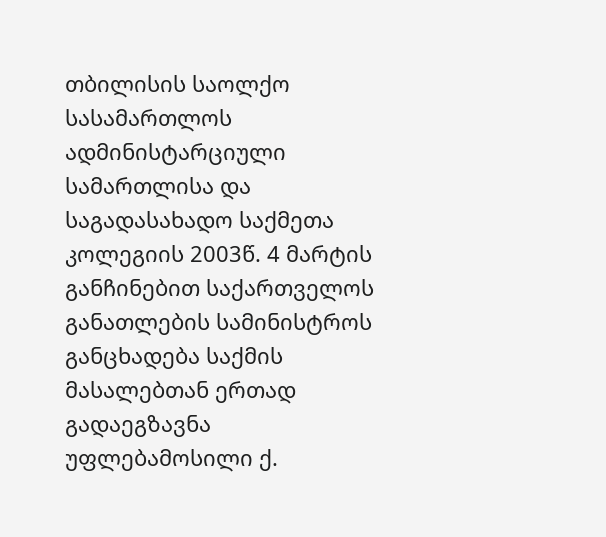თბილისის საოლქო სასამართლოს ადმინისტარციული სამართლისა და საგადასახადო საქმეთა კოლეგიის 2003წ. 4 მარტის განჩინებით საქართველოს განათლების სამინისტროს განცხადება საქმის მასალებთან ერთად გადაეგზავნა უფლებამოსილი ქ.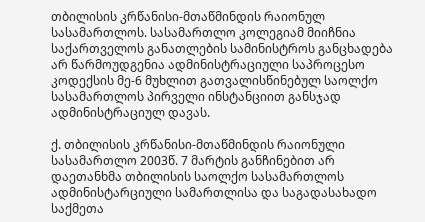თბილისის კრწანისი-მთაწმინდის რაიონულ სასამართლოს. სასამართლო კოლეგიამ მიიჩნია საქართველოს განათლების სამინისტროს განცხადება არ წარმოუდგენია ადმინისტრაციული საპროცესო კოდექსის მე-6 მუხლით გათვალისწინებულ საოლქო სასამართლოს პირველი ინსტანციით განსჯად ადმინისტრაციულ დავას.

ქ. თბილისის კრწანისი-მთაწმინდის რაიონული სასამართლო 2003წ. 7 მარტის განჩინებით არ დაეთანხმა თბილისის საოლქო სასამართლოს ადმინისტარციული სამართლისა და საგადასახადო საქმეთა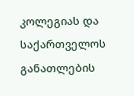კოლეგიას და საქართველოს განათლების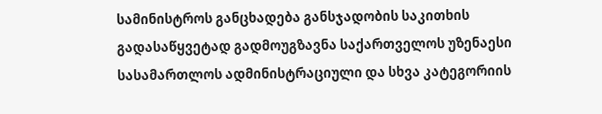სამინისტროს განცხადება განსჯადობის საკითხის გადასაწყვეტად გადმოუგზავნა საქართველოს უზენაესი სასამართლოს ადმინისტრაციული და სხვა კატეგორიის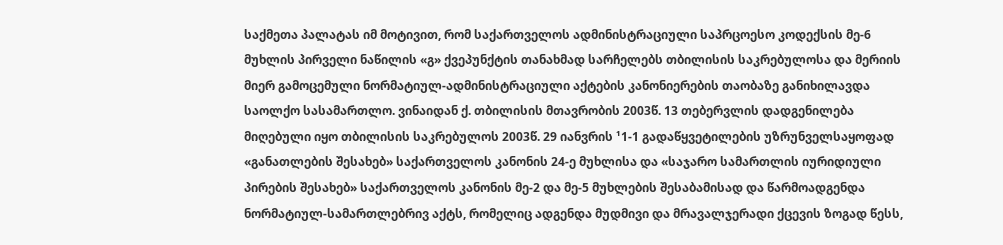საქმეთა პალატას იმ მოტივით, რომ საქართველოს ადმინისტრაციული საპრცოესო კოდექსის მე-6 მუხლის პირველი ნაწილის «გ» ქვეპუნქტის თანახმად სარჩელებს თბილისის საკრებულოსა და მერიის მიერ გამოცემული ნორმატიულ-ადმინისტრაციული აქტების კანონიერების თაობაზე განიხილავდა საოლქო სასამართლო. ვინაიდან ქ. თბილისის მთავრობის 2003წ. 13 თებერვლის დადგენილება მიღებული იყო თბილისის საკრებულოს 2003წ. 29 იანვრის ¹1-1 გადაწყვეტილების უზრუნველსაყოფად «განათლების შესახებ» საქართველოს კანონის 24-ე მუხლისა და «საჯარო სამართლის იურიდიული პირების შესახებ» საქართველოს კანონის მე-2 და მე-5 მუხლების შესაბამისად და წარმოადგენდა ნორმატიულ-სამართლებრივ აქტს, რომელიც ადგენდა მუდმივი და მრავალჯერადი ქცევის ზოგად წესს,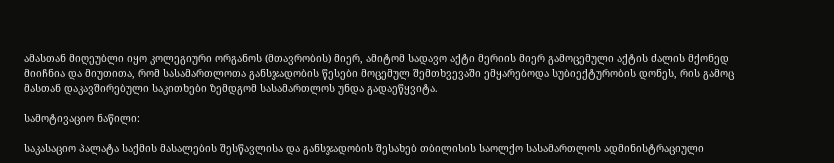ამასთან მიღეუბლი იყო კოლეგიური ორგანოს (მთავრობის) მიერ, ამიტომ სადავო აქტი მერიის მიერ გამოცემული აქტის ძალის მქონედ მიიჩნია და მიუთითა, რომ სასამართლოთა განსჯადობის წესები მოცემულ შემთხვევაში ემყარებოდა სუბიექტურობის დონეს, რის გამოც მასთან დაკავშირებული საკითხები ზემდგომ სასამართლოს უნდა გადაეწყვიტა.

სამოტივაციო ნაწილი:

საკასაციო პალატა საქმის მასალების შესწავლისა და განსჯადობის შესახებ თბილისის საოლქო სასამართლოს ადმინისტრაციული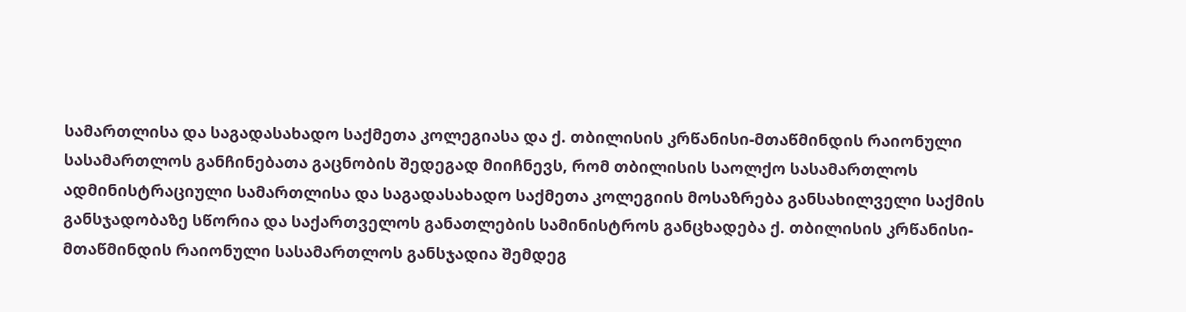სამართლისა და საგადასახადო საქმეთა კოლეგიასა და ქ. თბილისის კრწანისი-მთაწმინდის რაიონული სასამართლოს განჩინებათა გაცნობის შედეგად მიიჩნევს, რომ თბილისის საოლქო სასამართლოს ადმინისტრაციული სამართლისა და საგადასახადო საქმეთა კოლეგიის მოსაზრება განსახილველი საქმის განსჯადობაზე სწორია და საქართველოს განათლების სამინისტროს განცხადება ქ. თბილისის კრწანისი-მთაწმინდის რაიონული სასამართლოს განსჯადია შემდეგ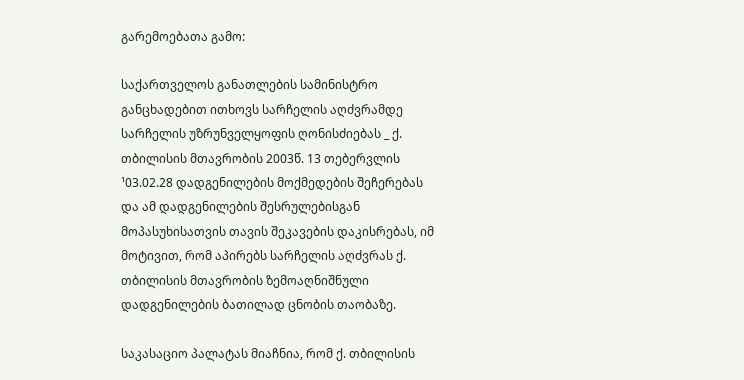გარემოებათა გამო:

საქართველოს განათლების სამინისტრო განცხადებით ითხოვს სარჩელის აღძვრამდე სარჩელის უზრუნველყოფის ღონისძიებას _ ქ. თბილისის მთავრობის 2003წ. 13 თებერვლის ¹03.02.28 დადგენილების მოქმედების შეჩერებას და ამ დადგენილების შესრულებისგან მოპასუხისათვის თავის შეკავების დაკისრებას, იმ მოტივით, რომ აპირებს სარჩელის აღძვრას ქ. თბილისის მთავრობის ზემოაღნიშნული დადგენილების ბათილად ცნობის თაობაზე.

საკასაციო პალატას მიაჩნია, რომ ქ. თბილისის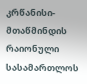კრწანისი-მთაწმინდის რაიონული სასამართლოს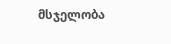მსჯელობა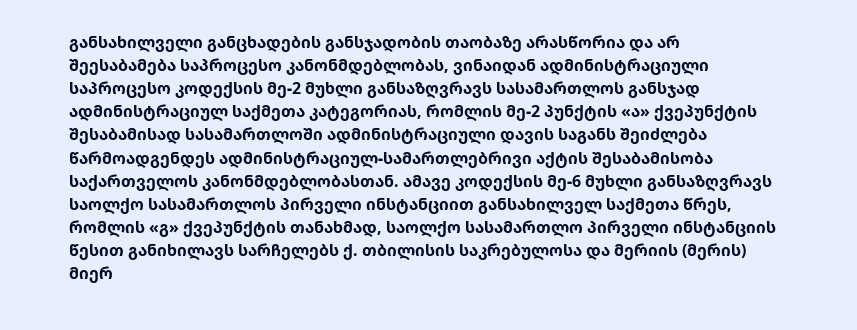განსახილველი განცხადების განსჯადობის თაობაზე არასწორია და არ შეესაბამება საპროცესო კანონმდებლობას, ვინაიდან ადმინისტრაციული საპროცესო კოდექსის მე-2 მუხლი განსაზღვრავს სასამართლოს განსჯად ადმინისტრაციულ საქმეთა კატეგორიას, რომლის მე-2 პუნქტის «ა» ქვეპუნქტის შესაბამისად სასამართლოში ადმინისტრაციული დავის საგანს შეიძლება წარმოადგენდეს ადმინისტრაციულ-სამართლებრივი აქტის შესაბამისობა საქართველოს კანონმდებლობასთან. ამავე კოდექსის მე-6 მუხლი განსაზღვრავს საოლქო სასამართლოს პირველი ინსტანციით განსახილველ საქმეთა წრეს, რომლის «გ» ქვეპუნქტის თანახმად, საოლქო სასამართლო პირველი ინსტანციის წესით განიხილავს სარჩელებს ქ. თბილისის საკრებულოსა და მერიის (მერის) მიერ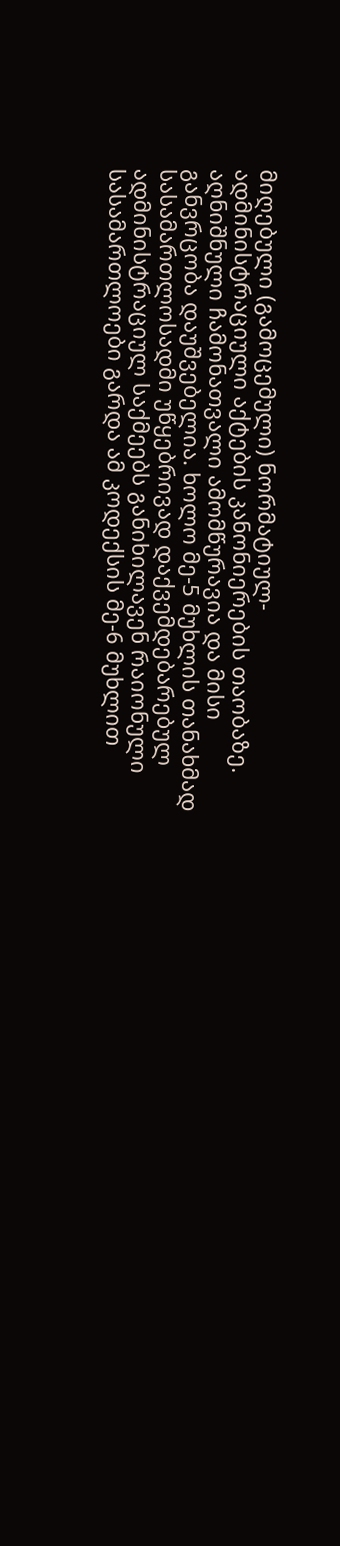მიღებული (გამოცემული) ნორმატიულ-ადმინისტრაციული აქტების კანონიერების თაობაზე. აღნიშნული ჩამონათვალი ამომწურავია და მისი განვრცობა დაუშვებელია. ხოლო მე-5 მუხლის თანახმად სასამართლოსადმი უწყებრივად დაქვემდებარებულ ადმინისტრაციულ საქმეებს განიხილავენ რაიონული სასამართლოები გარდა ამ კოდექსის მე-6 მუხლით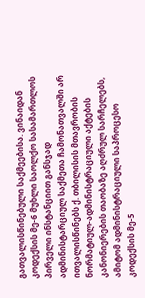გათვალისწინებული საქმეებისა. ვინაიდან კოდექსის მე-6 მუხლი საოლქო სასამართლოს პირველი ინსტანციით განსჯად ადმინისტარციულ საქმეთა ჩამონათვალში არ ითვალისწინებს ქ. თბილისის მთავრობის ნორმატიულ-ადმინისტრაციული აქტების კანონიერების თაობაზე აღძრულ სარჩელებს, ამიტომ ადმინისტრაციული საპროცესო კოდექსის მე-5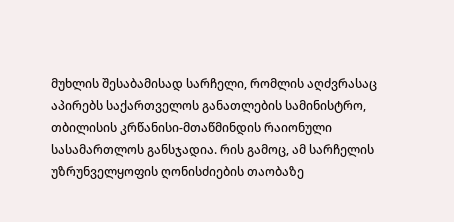მუხლის შესაბამისად სარჩელი, რომლის აღძვრასაც აპირებს საქართველოს განათლების სამინისტრო, თბილისის კრწანისი-მთაწმინდის რაიონული სასამართლოს განსჯადია. რის გამოც, ამ სარჩელის უზრუნველყოფის ღონისძიების თაობაზე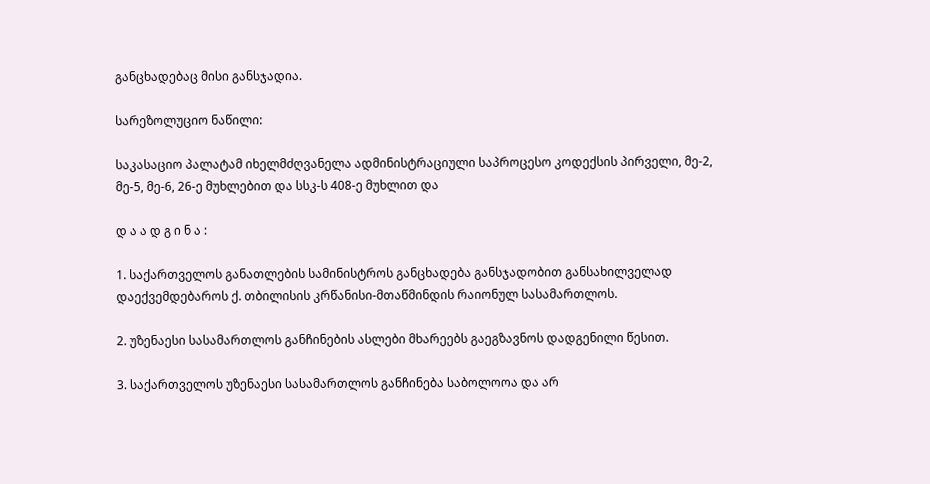განცხადებაც მისი განსჯადია.

სარეზოლუციო ნაწილი:

საკასაციო პალატამ იხელმძღვანელა ადმინისტრაციული საპროცესო კოდექსის პირველი, მე-2, მე-5, მე-6, 26-ე მუხლებით და სსკ-ს 408-ე მუხლით და

დ ა ა დ გ ი ნ ა :

1. საქართველოს განათლების სამინისტროს განცხადება განსჯადობით განსახილველად დაექვემდებაროს ქ. თბილისის კრწანისი-მთაწმინდის რაიონულ სასამართლოს.

2. უზენაესი სასამართლოს განჩინების ასლები მხარეებს გაეგზავნოს დადგენილი წესით.

3. საქართველოს უზენაესი სასამართლოს განჩინება საბოლოოა და არ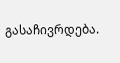გასაჩივრდება.